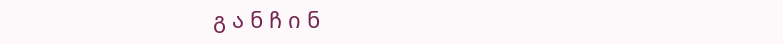გ ა ნ ჩ ი ნ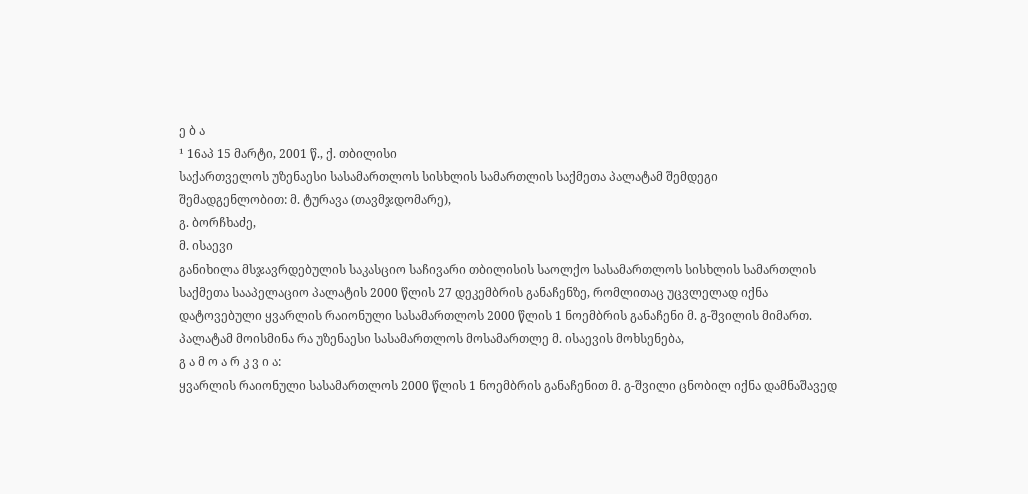ე ბ ა
¹ 16აპ 15 მარტი, 2001 წ., ქ. თბილისი
საქართველოს უზენაესი სასამართლოს სისხლის სამართლის საქმეთა პალატამ შემდეგი
შემადგენლობით: მ. ტურავა (თავმჯდომარე),
გ. ბორჩხაძე,
მ. ისაევი
განიხილა მსჯავრდებულის საკასციო საჩივარი თბილისის საოლქო სასამართლოს სისხლის სამართლის საქმეთა სააპელაციო პალატის 2000 წლის 27 დეკემბრის განაჩენზე, რომლითაც უცვლელად იქნა დატოვებული ყვარლის რაიონული სასამართლოს 2000 წლის 1 ნოემბრის განაჩენი მ. გ-შვილის მიმართ.
პალატამ მოისმინა რა უზენაესი სასამართლოს მოსამართლე მ. ისაევის მოხსენება,
გ ა მ ო ა რ კ ვ ი ა:
ყვარლის რაიონული სასამართლოს 2000 წლის 1 ნოემბრის განაჩენით მ. გ-შვილი ცნობილ იქნა დამნაშავედ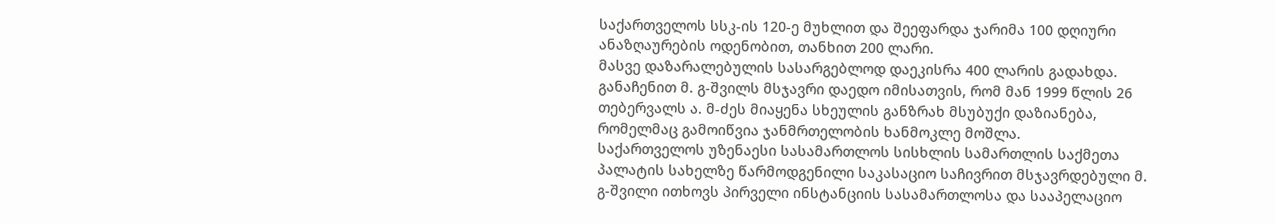საქართველოს სსკ-ის 120-ე მუხლით და შეეფარდა ჯარიმა 100 დღიური ანაზღაურების ოდენობით, თანხით 200 ლარი.
მასვე დაზარალებულის სასარგებლოდ დაეკისრა 400 ლარის გადახდა.
განაჩენით მ. გ-შვილს მსჯავრი დაედო იმისათვის, რომ მან 1999 წლის 26 თებერვალს ა. მ-ძეს მიაყენა სხეულის განზრახ მსუბუქი დაზიანება, რომელმაც გამოიწვია ჯანმრთელობის ხანმოკლე მოშლა.
საქართველოს უზენაესი სასამართლოს სისხლის სამართლის საქმეთა პალატის სახელზე წარმოდგენილი საკასაციო საჩივრით მსჯავრდებული მ. გ-შვილი ითხოვს პირველი ინსტანციის სასამართლოსა და სააპელაციო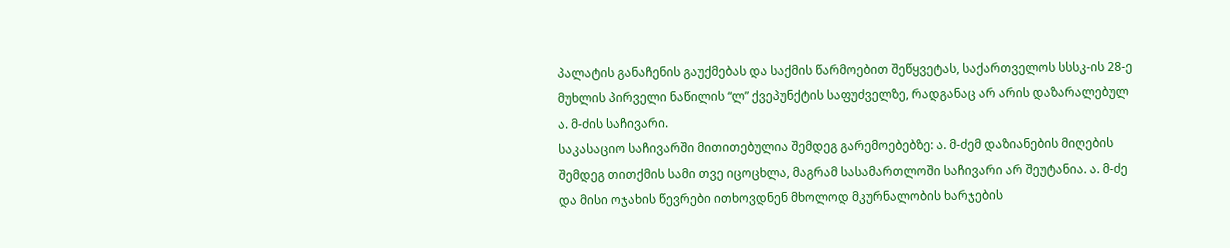პალატის განაჩენის გაუქმებას და საქმის წარმოებით შეწყვეტას, საქართველოს სსსკ-ის 28-ე მუხლის პირველი ნაწილის “ლ” ქვეპუნქტის საფუძველზე, რადგანაც არ არის დაზარალებულ ა. მ-ძის საჩივარი.
საკასაციო საჩივარში მითითებულია შემდეგ გარემოებებზე: ა. მ-ძემ დაზიანების მიღების შემდეგ თითქმის სამი თვე იცოცხლა, მაგრამ სასამართლოში საჩივარი არ შეუტანია. ა. მ-ძე და მისი ოჯახის წევრები ითხოვდნენ მხოლოდ მკურნალობის ხარჯების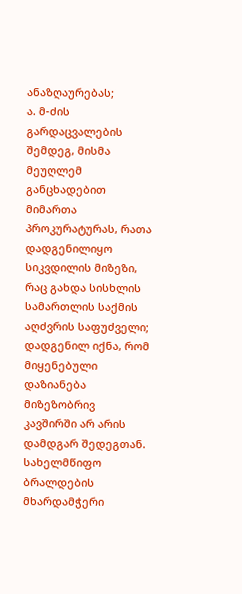ანაზღაურებას;
ა. მ-ძის გარდაცვალების შემდეგ, მისმა მეუღლემ განცხადებით მიმართა პროკურატურას, რათა დადგენილიყო სიკვდილის მიზეზი, რაც გახდა სისხლის სამართლის საქმის აღძვრის საფუძველი; დადგენილ იქნა, რომ მიყენებული დაზიანება მიზეზობრივ კავშირში არ არის დამდგარ შედეგთან.
სახელმწიფო ბრალდების მხარდამჭერი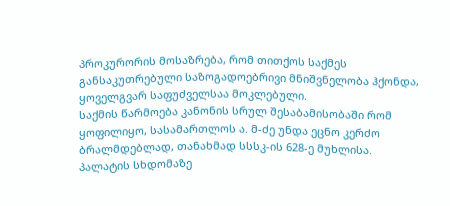პროკურორის მოსაზრება, რომ თითქოს საქმეს განსაკუთრებული საზოგადოებრივი მნიშვნელობა ჰქონდა, ყოველგვარ საფუძველსაა მოკლებული.
საქმის წარმოება კანონის სრულ შესაბამისობაში რომ ყოფილიყო, სასამართლოს ა. მ-ძე უნდა ეცნო კერძო ბრალმდებლად, თანახმად სსსკ-ის 628-ე მუხლისა.
პალატის სხდომაზე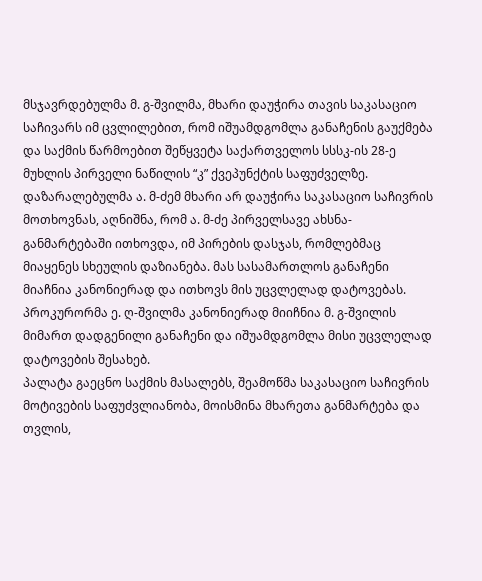მსჯავრდებულმა მ. გ-შვილმა, მხარი დაუჭირა თავის საკასაციო საჩივარს იმ ცვლილებით, რომ იშუამდგომლა განაჩენის გაუქმება და საქმის წარმოებით შეწყვეტა საქართველოს სსსკ-ის 28-ე მუხლის პირველი ნაწილის “კ” ქვეპუნქტის საფუძველზე.
დაზარალებულმა ა. მ-ძემ მხარი არ დაუჭირა საკასაციო საჩივრის მოთხოვნას, აღნიშნა, რომ ა. მ-ძე პირველსავე ახსნა-განმარტებაში ითხოვდა, იმ პირების დასჯას, რომლებმაც მიაყენეს სხეულის დაზიანება. მას სასამართლოს განაჩენი მიაჩნია კანონიერად და ითხოვს მის უცვლელად დატოვებას.
პროკურორმა ე. ღ-შვილმა კანონიერად მიიჩნია მ. გ-შვილის მიმართ დადგენილი განაჩენი და იშუამდგომლა მისი უცვლელად დატოვების შესახებ.
პალატა გაეცნო საქმის მასალებს, შეამოწმა საკასაციო საჩივრის მოტივების საფუძვლიანობა, მოისმინა მხარეთა განმარტება და თვლის,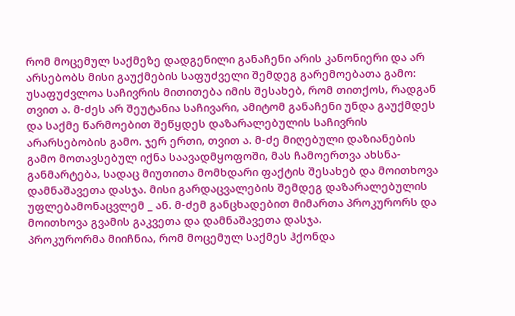რომ მოცემულ საქმეზე დადგენილი განაჩენი არის კანონიერი და არ არსებობს მისი გაუქმების საფუძველი შემდეგ გარემოებათა გამო: უსაფუძვლოა საჩივრის მითითება იმის შესახებ, რომ თითქოს, რადგან თვით ა. მ-ძეს არ შეუტანია საჩივარი, ამიტომ განაჩენი უნდა გაუქმდეს და საქმე წარმოებით შეწყდეს დაზარალებულის საჩივრის არარსებობის გამო. ჯერ ერთი, თვით ა. მ-ძე მიღებული დაზიანების გამო მოთავსებულ იქნა საავადმყოფოში, მას ჩამოერთვა ახსნა-განმარტება, სადაც მიუთითა მომხდარი ფაქტის შესახებ და მოითხოვა დამნაშავეთა დასჯა. მისი გარდაცვალების შემდეგ დაზარალებულის უფლებამონაცვლემ _ ან. მ-ძემ განცხადებით მიმართა პროკურორს და მოითხოვა გვამის გაკვეთა და დამნაშავეთა დასჯა.
პროკურორმა მიიჩნია, რომ მოცემულ საქმეს ჰქონდა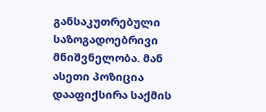განსაკუთრებული საზოგადოებრივი მნიშვნელობა. მან ასეთი პოზიცია დააფიქსირა საქმის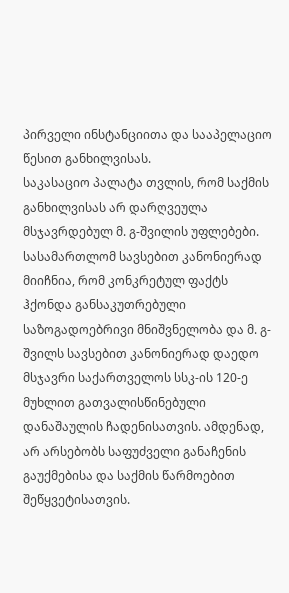პირველი ინსტანციითა და სააპელაციო წესით განხილვისას.
საკასაციო პალატა თვლის, რომ საქმის განხილვისას არ დარღვეულა მსჯავრდებულ მ. გ-შვილის უფლებები. სასამართლომ სავსებით კანონიერად მიიჩნია, რომ კონკრეტულ ფაქტს ჰქონდა განსაკუთრებული საზოგადოებრივი მნიშვნელობა და მ. გ-შვილს სავსებით კანონიერად დაედო მსჯავრი საქართველოს სსკ-ის 120-ე მუხლით გათვალისწინებული დანაშაულის ჩადენისათვის. ამდენად, არ არსებობს საფუძველი განაჩენის გაუქმებისა და საქმის წარმოებით შეწყვეტისათვის.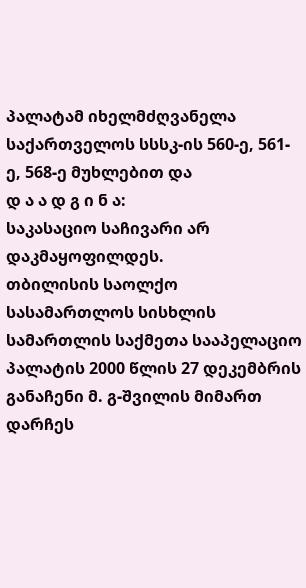პალატამ იხელმძღვანელა საქართველოს სსსკ-ის 560-ე, 561-ე, 568-ე მუხლებით და
დ ა ა დ გ ი ნ ა:
საკასაციო საჩივარი არ დაკმაყოფილდეს.
თბილისის საოლქო სასამართლოს სისხლის სამართლის საქმეთა სააპელაციო პალატის 2000 წლის 27 დეკემბრის განაჩენი მ. გ-შვილის მიმართ დარჩეს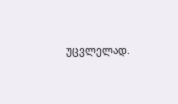უცვლელად.